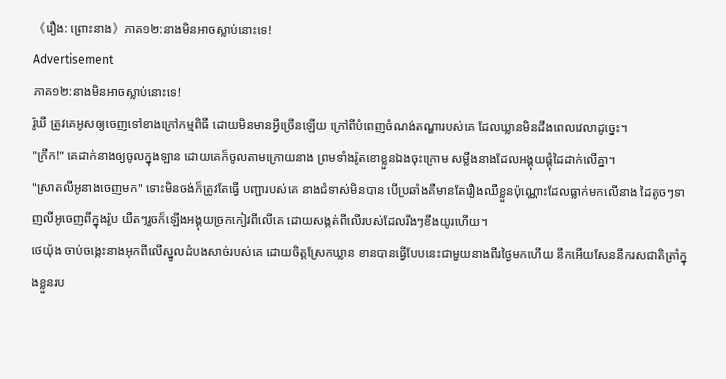《រឿង: ព្រោះនាង》ភាគ១២:នាងមិនអាចស្លាប់នោះទេ!
Advertisement
ភាគ១២:នាងមិនអាចស្លាប់នោះទេ!
រ៉ូឃី ត្រូវគេអូសឲ្យចេញទៅខាងក្រៅកម្មពិធី ដោយមិនមានអ្វីច្រើនឡើយ ក្រៅពីបំពេញចំណង់តណ្ហារបស់គេ ដែលឃ្លានមិនដឹងពេលវេលាដូច្នេះ។
"ក្រឹក!" គេដាក់នាងឲ្យចូលក្នុងឡាន ដោយគេក៏ចូលតាមក្រោយនាង ព្រមទាំងរ៉ូតខោខ្លួនឯងចុះក្រោម សម្លឹងនាងដែលអង្គុយផ្តុំដៃដាក់លើគ្នា។
"ស្រាតលីអូនាងចេញមក" ទោះមិនចង់ក៏ត្រូវតែធ្វើ បញ្ជារបស់គេ នាងជំទាស់មិនបាន បើប្រឆាំងគឺមានតែរឿងឈឺខ្លួនប៉ុណ្ណោះដែលធ្លាក់មកលើនាង ដៃតូចៗទាញលីអូចេញពីក្នុងរ៉ូប យឺតៗរួចក៏ឡើងអង្គុយច្រកកៀវពីលើគេ ដោយសង្កត់ពីលើរបស់ដែលរឹងៗខឹងយូរហើយ។
ថេយ៉ុង ចាប់ចង្កេះនាងអុកពីលើស្នូលដំបងសាច់របស់គេ ដោយចិត្តស្រែកឃ្លាន ខានបានធ្វើបែបនេះជាមួយនាងពីរថ្ងៃមកហើយ នឹកអើយសែននឹករសជាតិត្រាំក្នុងខ្លួនរប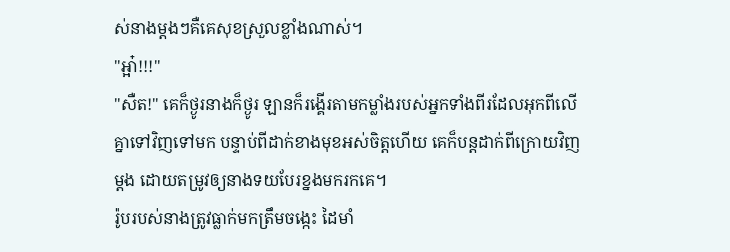ស់នាងម្តងៗគឺគេសុខស្រួលខ្លាំងណាស់។
"អ្អា៎!!!"
"សឺត!" គេក៏ថ្ងូរនាងក៏ថ្ងូរ ឡានក៏រង្គើរតាមកម្លាំងរបស់អ្នកទាំងពីរដែលអុកពីលើគ្នាទៅវិញទៅមក បន្ទាប់ពីដាក់ខាងមុខអស់ចិត្តហើយ គេក៏បន្តដាក់ពីក្រោយវិញម្តង ដោយតម្រូវឲ្យនាងទយបែរខ្នងមករកគេ។
រ៉ូបរបស់នាងត្រូវធ្លាក់មកត្រឹមចង្កេះ ដៃមាំ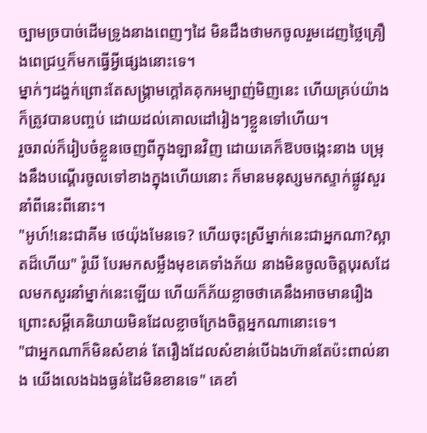ច្បាមច្របាច់ដើមទ្រូងនាងពេញៗដៃ មិនដឹងថាមកចូលរួមដេញថ្លៃគ្រឿងពេជ្រឬក៏មកធ្វើអ្វីផ្សេងនោះទេ។
ម្នាក់ៗដង្ហក់ព្រោះតែសង្រ្គាមក្តៅគគុកអម្បាញ់មិញនេះ ហើយគ្រប់យ៉ាងក៏ត្រូវបានបញ្ចប់ ដោយដល់គោលដៅរៀងៗខ្លួនទៅហើយ។
រួចរាល់ក៏រៀបចំខ្លួនចេញពីក្នុងឡានវិញ ដោយគេក៏ឱបចង្កេះនាង បម្រុងនឹងបណ្តើរចូលទៅខាងក្នុងហើយនោះ ក៏មានមនុស្សមកស្ទាក់ផ្លូវសួរនាំពីនេះពីនោះ។
"អូហ៍!នេះជាគីម ថេយ៉ុងមែនទេ? ហើយចុះស្រីម្នាក់នេះជាអ្នកណា?ស្អាតដ៏ហើយ" រ៉ូឃី បែរមកសម្លឹងមុខគេទាំងភ័យ នាងមិនចូលចិត្តបុរសដែលមកសួរនាំម្នាក់នេះឡើយ ហើយក៏ភ័យខ្លាចថាគេនឹងអាចមានរឿង ព្រោះសម្តីគេនិយាយមិនដែលខ្លាចក្រែងចិត្តអ្នកណានោះទេ។
"ជាអ្នកណាក៏មិនសំខាន់ តែរឿងដែលសំខាន់បើឯងហ៊ានតែប៉ះពាល់នាង យើងលេងឯងធ្ងន់ដៃមិនខានទេ" គេខាំ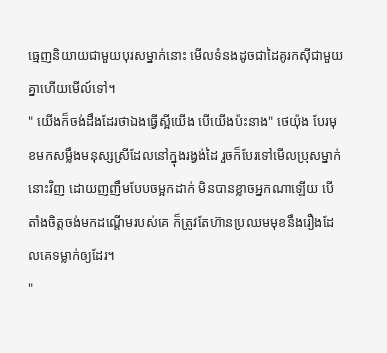ធ្មេញនិយាយជាមួយបុរសម្នាក់នោះ មើលទំនងដូចជាដៃគូរកស៊ីជាមួយគ្នាហើយមើល៍ទៅ។
" យើងក៏ចង់ដឹងដែរថាឯងធ្វើស្អីយើង បើយើងប៉ះនាង" ថេយ៉ុង បែរមុខមកសម្លឹងមនុស្សស្រីដែលនៅក្នុងរង្វង់ដៃ រួចក៏បែរទៅមើលប្រុសម្នាក់នោះវិញ ដោយញញឹមបែបចម្អកដាក់ មិនបានខ្លាចអ្នកណាឡើយ បើតាំងចិត្តចង់មកដណ្តើមរបស់គេ ក៏ត្រូវតែហ៊ានប្រឈមមុខនឹងរឿងដែលគេទម្លាក់ឲ្យដែរ។
"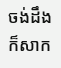ចង់ដឹងក៏សាក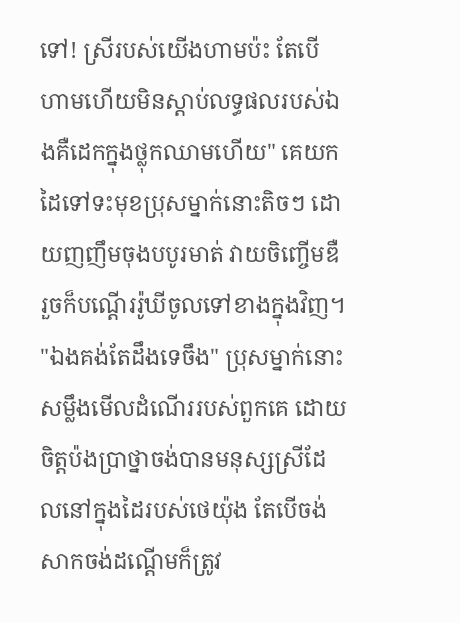ទៅ! ស្រីរបស់យើងហាមប៉ះ តែបើហាមហើយមិនស្តាប់លទ្ធផលរបស់ឯងគឺដេកក្នុងថ្លុកឈាមហើយ" គេយកដៃទៅទះមុខប្រុសម្នាក់នោះតិចៗ ដោយញញឹមចុងបបូរមាត់ វាយចិញ្ចើមឌឺ រួចក៏បណ្តើររ៉ូឃីចូលទៅខាងក្នុងវិញ។
"ឯងគង់តែដឹងទេចឹង" ប្រុសម្នាក់នោះសម្លឹងមើលដំណើររបស់ពួកគេ ដោយចិត្តប៉ងប្រាថ្នាចង់បានមនុស្សស្រីដែលនៅក្នុងដៃរបស់ថេយ៉ុង តែបើចង់សាកចង់ដណ្តើមក៏ត្រូវ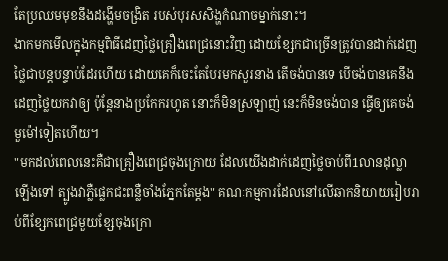តែប្រឈមមុខនឹងដង្ហើមចង្រិត របស់បុរសសិង្ហកំណាចម្នាក់នោះ។
ងាកមកមើលក្នុងកម្មពិធីដេញថ្លៃគ្រឿងពេជ្រនោះវិញ ដោយខ្សែកជាច្រើនត្រូវបានដាក់ដេញថ្លៃជាបន្តបន្ទាប់ដែរហើយ ដោយគេក៏ចេះតែបែរមកសួរនាង តើចង់បានទេ បើចង់បានគេនឹងដេញថ្លៃយកវាឲ្យ ប៉ុន្តែនាងប្រកែករហូត នោះក៏មិនស្រឡាញ់ នេះក៏មិនចង់បាន ធ្វើឲ្យគេចង់មួម៉ៅទៀតហើយ។
"មកដល់ពេលនេះគឺជាគ្រឿងពេជ្រចុងក្រោយ ដែលយើងដាក់ដេញថ្លៃចាប់ពី1លានដុល្លាឡើងទៅ ត្បូងវាភ្លឺផ្លេកជះពន្លឺចាំងភ្នែកតែម្តង" គណៈកម្មការដែលនៅលើឆាកនិយាយរៀបរាប់ពីខ្សែកពេជ្រមួយខ្សែចុងក្រោ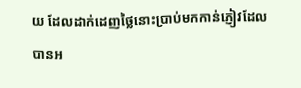យ ដែលដាក់ដេញថ្លៃនោះប្រាប់មកកាន់ភ្ញៀវដែលបានអ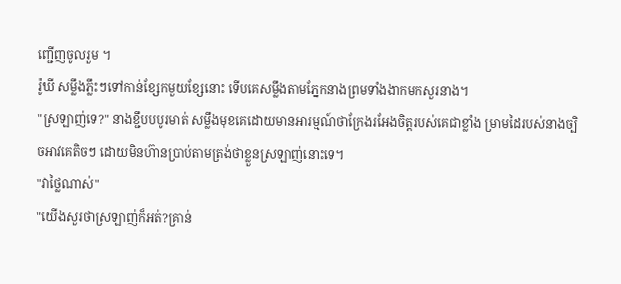ញ្ជើញចូលរួម ។
រ៉ូឃី សម្លឹងភ្លឹះៗទៅកាន់ខ្សែកមួយខ្សែនោះ ទើបគេសម្លឹងតាមភ្នែកនាងព្រមទាំងងាកមកសួរនាង។
"ស្រឡាញ់ទេ?" នាងខ្ជឹបបបូរមាត់ សម្លឹងមុខគេដោយមានអារម្មណ៍ថាក្រែងរអែងចិត្តរបស់គេជាខ្លាំង ម្រាមដៃរបស់នាងច្បិចអាវគេតិចៗ ដោយមិនហ៊ានប្រាប់តាមត្រង់ថាខ្លួនស្រឡាញ់នោះទេ។
"វាថ្លៃណាស់"
"យើងសួរថាស្រឡាញ់ក៏អត់?គ្រាន់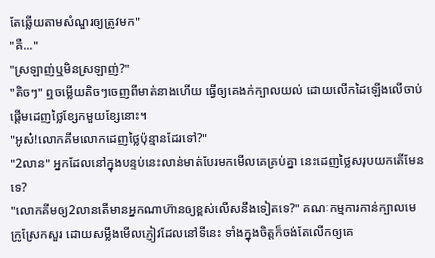តែឆ្លើយតាមសំណួរឲ្យត្រូវមក"
"គឺ..."
"ស្រឡាញ់ឬមិនស្រឡាញ់?"
"តិចៗ" ឮចម្លើយតិចៗចេញពីមាត់នាងហើយ ធ្វើឲ្យគេងក់ក្បាលយល់ ដោយលើកដៃឡើងលើចាប់ផ្តើមដេញថ្លៃខ្សែកមួយខ្សែនោះ។
"អូស៎!លោកគីមលោកដេញថ្លៃប៉ុន្មានដែរទៅ?"
"2លាន" អ្នកដែលនៅក្នុងបន្ទប់នេះលាន់មាត់បែរមកមើលគេគ្រប់គ្នា នេះដេញថ្លៃសរុបយកតើមែនទេ?
"លោកគីមឲ្យ2លានតើមានអ្នកណាហ៊ានឲ្យខ្ពស់លើសនឹងទៀតទេ?" គណៈកម្មការកាន់ក្បាលមេក្រូស្រែកសួរ ដោយសម្លឹងមើលភ្ញៀវដែលនៅទីនេះ ទាំងក្នុងចិត្តក៏ចង់តែលើកឲ្យគេ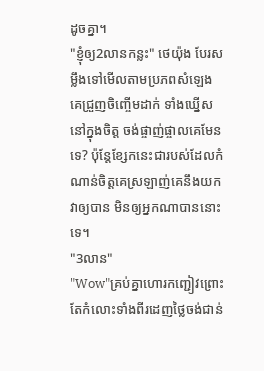ដូចគ្នា។
"ខ្ញុំឲ្យ2លានកន្លះ" ថេយ៉ុង បែរសម្លឹងទៅមើលតាមប្រភពសំឡេង គេជ្រួញចិញ្ចើមដាក់ ទាំងឃ្នើសនៅក្នុងចិត្ត ចង់ផ្ចាញ់ផ្ចាលគេមែនទេ? ប៉ុន្តែខ្សែកនេះជារបស់ដែលកំណាន់ចិត្តគេស្រឡាញ់គេនឹងយកវាឲ្យបាន មិនឲ្យអ្នកណាបាននោះទេ។
"3លាន"
"Wow"គ្រប់គ្នាហោរកញ្ជៀវព្រោះតែកំលោះទាំងពីរដេញថ្លៃចង់ជាន់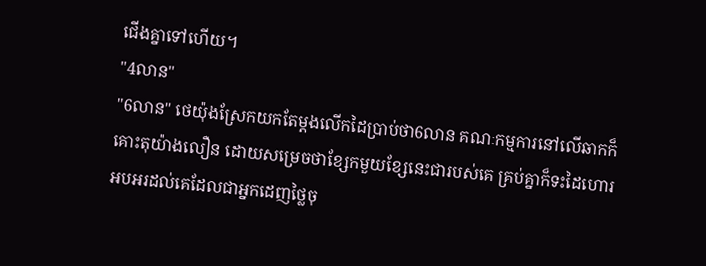ជើងគ្នាទៅហើយ។
"4លាន"
"6លាន" ថេយ៉ុងស្រែកយកតែម្តងលើកដៃប្រាប់ថា6លាន គណៈកម្មការនៅលើឆាកក៏គោះតុយ៉ាងលឿន ដោយសម្រេចថាខ្សែកមួយខ្សែនេះជារបស់គេ គ្រប់គ្នាក៏ទះដៃហោរអបអរដល់គេដែលជាអ្នកដេញថ្លៃចុ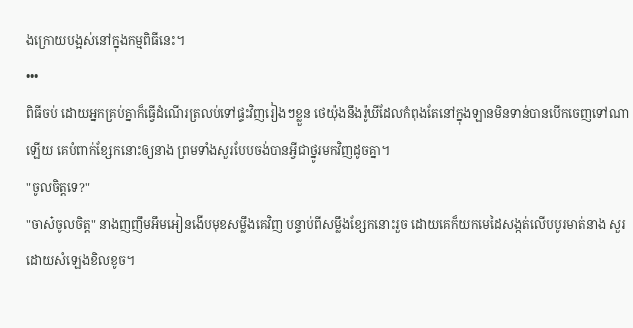ងក្រោយបង្អស់នៅក្នុងកម្មពិធីនេះ។
•••
ពិធីចប់ ដោយអ្នកគ្រប់គ្នាក៏ធ្វើដំណើរត្រលប់ទៅផ្ទះវិញរៀងៗខ្លួន ថេយ៉ុងនឹងរ៉ូឃីដែលកំពុងតែនៅក្នុងឡានមិនទាន់បានបើកចេញទៅណាឡើយ គេបំពាក់ខ្សែកនោះឲ្យនាង ព្រមទាំងសួរបែបចង់បានអ្វីជាថ្នូរមកវិញដូចគ្នា។
"ចូលចិត្តទេ?"
"ចាស៎ចូលចិត្ត" នាងញញឹមអឹមអៀនងើបមុខសម្លឹងគេវិញ បន្ទាប់ពីសម្លឹងខ្សែកនោះរួច ដោយគេក៏យកមេដៃសង្កត់លើបបូរមាត់នាង សួរដោយសំឡេងខិលខូច។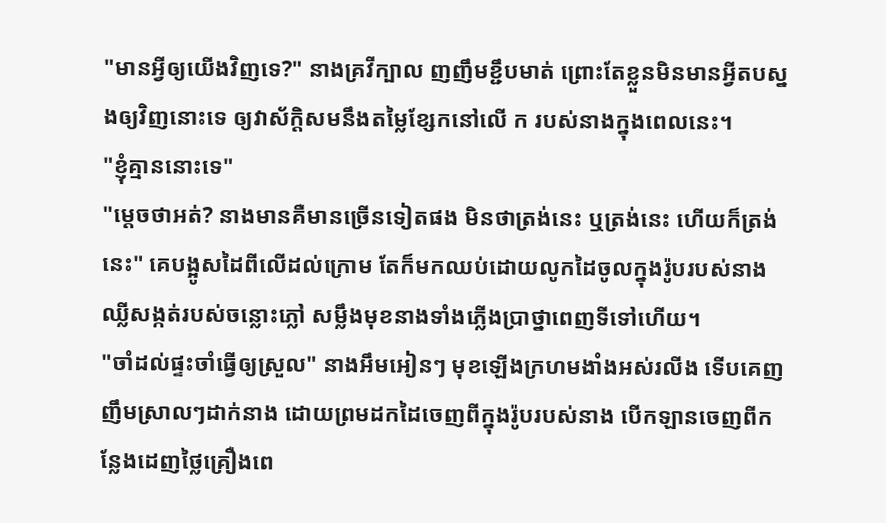"មានអ្វីឲ្យយើងវិញទេ?" នាងគ្រវីក្បាល ញញឹមខ្ជឹបមាត់ ព្រោះតែខ្លួនមិនមានអ្វីតបស្នងឲ្យវិញនោះទេ ឲ្យវាស័ក្តិសមនឹងតម្លៃខ្សែកនៅលើ ក របស់នាងក្នុងពេលនេះ។
"ខ្ញុំគ្មាននោះទេ"
"ម្តេចថាអត់? នាងមានគឺមានច្រើនទៀតផង មិនថាត្រង់នេះ ឬត្រង់នេះ ហើយក៏ត្រង់នេះ" គេបង្អូសដៃពីលើដល់ក្រោម តែក៏មកឈប់ដោយលូកដៃចូលក្នុងរ៉ូបរបស់នាង ឈ្លីសង្កត់របស់ចន្លោះភ្លៅ សម្លឹងមុខនាងទាំងភ្លើងប្រាថ្នាពេញទីទៅហើយ។
"ចាំដល់ផ្ទះចាំធ្វើឲ្យស្រួល" នាងអឹមអៀនៗ មុខឡើងក្រហមងាំងអស់រលីង ទើបគេញញឹមស្រាលៗដាក់នាង ដោយព្រមដកដៃចេញពីក្នុងរ៉ូបរបស់នាង បើកឡានចេញពីកន្លែងដេញថ្លៃគ្រឿងពេ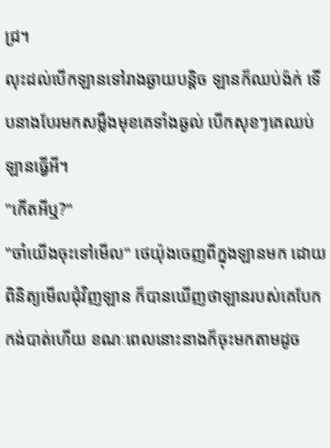ជ្រ។
លុះដល់បើកឡានទៅរាងឆ្ងាយបន្តិច ឡានក៏ឈប់ង៉ក់ ទើបនាងបែរមកសម្លឹងមុខគេទាំងឆ្ងល់ បើកសុខៗគេឈប់ឡានធ្វើអី។
"កើតអីឬ?"
"ចាំយើងចុះទៅមើល" ថេយ៉ុងចេញពីក្នុងឡានមក ដោយពិនិត្យមើលជុំវិញឡាន ក៏បានឃើញថាឡានរបស់គេបែកកង់បាត់ហើយ ខណៈពេលនោះនាងក៏ចុះមកតាមដូច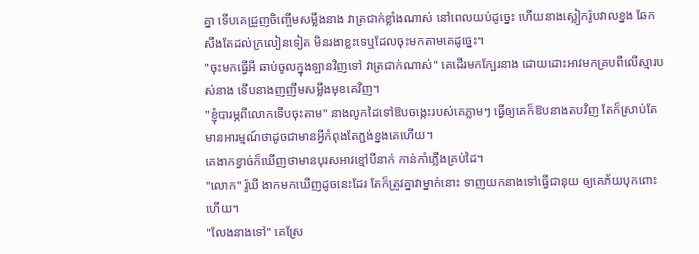គ្នា ទើបគេជ្រួញចិញ្ចើមសម្លឹងនាង វាត្រជាក់ខ្លាំងណាស់ នៅពេលយប់ដូច្នេះ ហើយនាងស្លៀករ៉ូបវាលខ្នង ឆែកសឹងតែដល់ក្រលៀនទៀត មិនរងាខ្លះទេឬដែលចុះមកតាមគេដូច្នេះ។
"ចុះមកធ្វើអី ឆាប់ចូលក្នុងឡានវិញទៅ វាត្រជាក់ណាស់" គេដើរមកក្បែរនាង ដោយដោះអាវមកគ្របពីលើស្មារបស់នាង ទើបនាងញញឹមសម្លឹងមុខគេវិញ។
"ខ្ញុំបារម្ភពីលោកទើបចុះតាម" នាងលូកដៃទៅឱបចង្កេះរបស់គេភ្លាមៗ ធ្វើឲ្យគេក៏ឱបនាងតបវិញ តែក៏ស្រាប់តែមានអារម្មណ៍ថាដូចជាមានអ្វីកំពុងតែភ្ជង់ខ្នងគេហើយ។
គេងាកខ្វាច់ក៏ឃើញថាមានបុរសអាវខ្មៅបីនាក់ កាន់កាំភ្លើងគ្រប់ដៃ។
"លោក" រ៉ូឃី ងាកមកឃើញដូចនេះដែរ តែក៏ត្រូវគ្នាវាម្នាក់នោះ ទាញយកនាងទៅធ្វើជានុយ ឲ្យគេភ័យបុកពោះហើយ។
"លែងនាងទៅ" គេស្រែ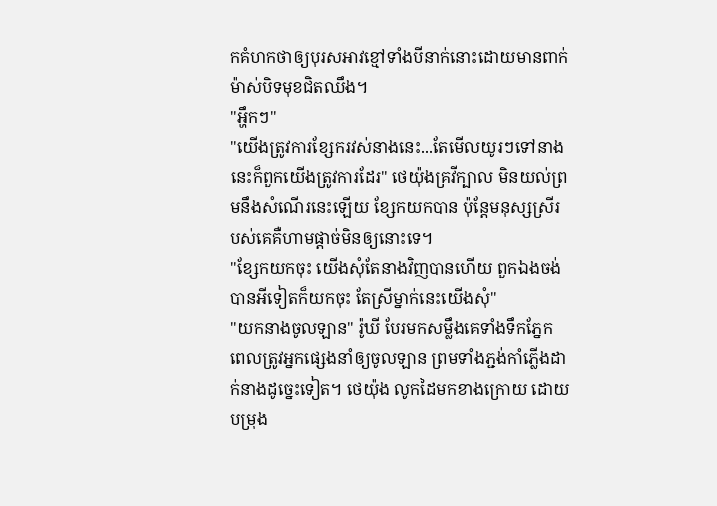កគំហកថាឲ្យបុរសអាវខ្មៅទាំងបីនាក់នោះដោយមានពាក់ម៉ាស់បិទមុខជិតឈឹង។
"អ្ហឹកៗ"
"យើងត្រូវការខ្សែករវស់នាងនេះ...តែមើលយូរៗទៅនាងនេះក៏ពួកយើងត្រូវការដែរ" ថេយ៉ុងគ្រវីក្បាល មិនយល់ព្រមនឹងសំណើរនេះឡើយ ខ្សែកយកបាន ប៉ុន្តែមនុស្សស្រីរបស់គេគឺហាមផ្តាច់មិនឲ្យនោះទេ។
"ខ្សែកយកចុះ យើងសុំតែនាងវិញបានហើយ ពួកឯងចង់បានអីទៀតក៏យកចុះ តែស្រីម្នាក់នេះយើងសុំ"
"យកនាងចូលឡាន" រ៉ូឃី បែរមកសម្លឹងគេទាំងទឹកភ្នែក ពេលត្រូវអ្នកផ្សេងនាំឲ្យចូលឡាន ព្រមទាំងភ្ជង់កាំភ្លើងដាក់នាងដូច្នេះទៀត។ ថេយ៉ុង លូកដៃមកខាងក្រោយ ដោយបម្រុង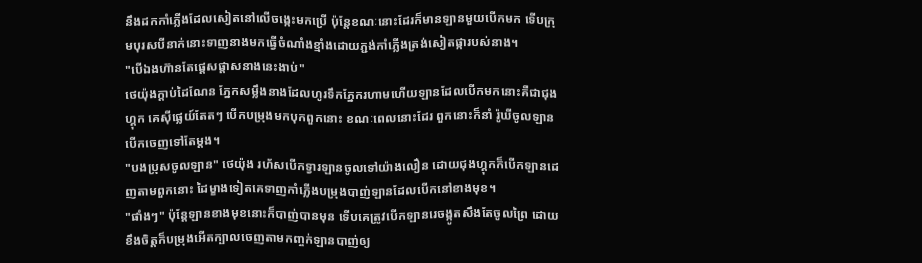នឹងដកកាំភ្លើងដែលសៀតនៅលើចង្កេះមកប្រើ ប៉ុន្តែខណៈនោះដែរក៏មានឡានមួយបើកមក ទើបក្រុមបុរសបីនាក់នោះទាញនាងមកធ្វើចំណាំងខ្មាំងដោយភ្ជង់កាំភ្លើងត្រង់សៀតផ្ការបស់នាង។
"បើឯងហ៊ានតែផ្តេសផ្តាសនាងនេះងាប់"
ថេយ៉ុងក្តាប់ដៃណែន ភ្នែកសម្លឹងនាងដែលហូរទឹកភ្នែករហាមហើយឡានដែលបើកមកនោះគឺជាជុងហ្គុក គេស៊ីផ្លេយ៍តែតៗ បើកបម្រុងមកបុកពួកនោះ ខណៈពេលនោះដែរ ពួកនោះក៏នាំ រ៉ូឃីចូលឡាន បើកចេញទៅតែម្តង។
"បងប្រុសចូលឡាន" ថេយ៉ុង រហ័សបើកទ្វារឡានចូលទៅយ៉ាងលឿន ដោយជុងហ្គុកក៏បើកឡានដេញតាមពួកនោះ ដៃម្ខាងទៀតគេទាញកាំភ្លើងបម្រុងបាញ់ឡានដែលបើកនៅខាងមុខ។
"ផាំងៗ" ប៉ុន្តែឡានខាងមុខនោះក៏បាញ់បានមុន ទើបគេត្រូវបើកឡានរេចង្កូតសឹងតែចូលព្រៃ ដោយខឹងចិត្តក៏បម្រុងអើតក្បាលចេញតាមកញ្ចក់ឡានបាញ់ឲ្យ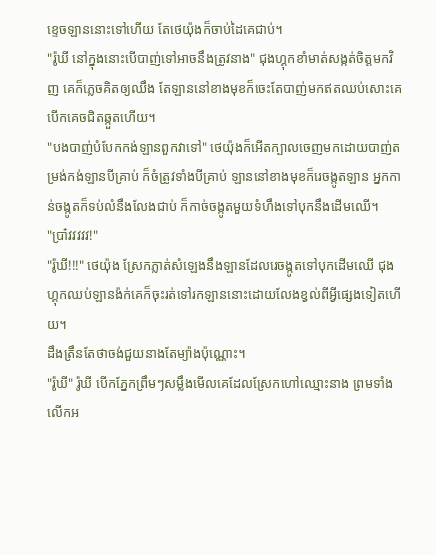ខ្ទេចឡាននោះទៅហើយ តែថេយ៉ុងក៏ចាប់ដៃគេជាប់។
"រ៉ូឃី នៅក្នុងនោះបើបាញ់ទៅអាចនឹងត្រូវនាង" ជុងហ្គុកខាំមាត់សង្កត់ចិត្តមកវិញ គេក៏ភ្លេចគិតឲ្យឈឹង តែឡាននៅខាងមុខក៏ចេះតែបាញ់មកឥតឈប់សោះគេបើកគេចជិតឆ្កួតហើយ។
"បងបាញ់បំបែកកង់ឡានពួកវាទៅ" ថេយ៉ុងក៏អើតក្បាលចេញមកដោយបាញ់តម្រង់កង់ឡានបីគ្រាប់ ក៏ចំត្រូវទាំងបីគ្រាប់ ឡាននៅខាងមុខក៏រេចង្កូតឡាន អ្នកកាន់ចង្កូតក៏ទប់លំនឹងលែងជាប់ ក៏កាច់ចង្កូតមួយទំហឹងទៅបុកនឹងដើមឈើ។
"ប្រា៎វវវវវ!"
"រ៉ូឃី!!!" ថេយ៉ុង ស្រែកភ្លាត់សំឡេងនឹងឡានដែលរេចង្កូតទៅបុកដើមឈើ ជុងហ្គុកឈប់ឡានង៉ក់គេក៏ចុះរត់ទៅរកឡាននោះដោយលែងខ្វល់ពីអ្វីផ្សេងទៀតហើយ។
ដឹងត្រឹនតែថាចង់ជួយនាងតែម្យ៉ាងប៉ុណ្ណោះ។
"រ៉ូឃី" រ៉ូឃី បើកភ្នែកព្រឹមៗសម្លឹងមើលគេដែលស្រែកហៅឈ្មោះនាង ព្រមទាំងលើកអ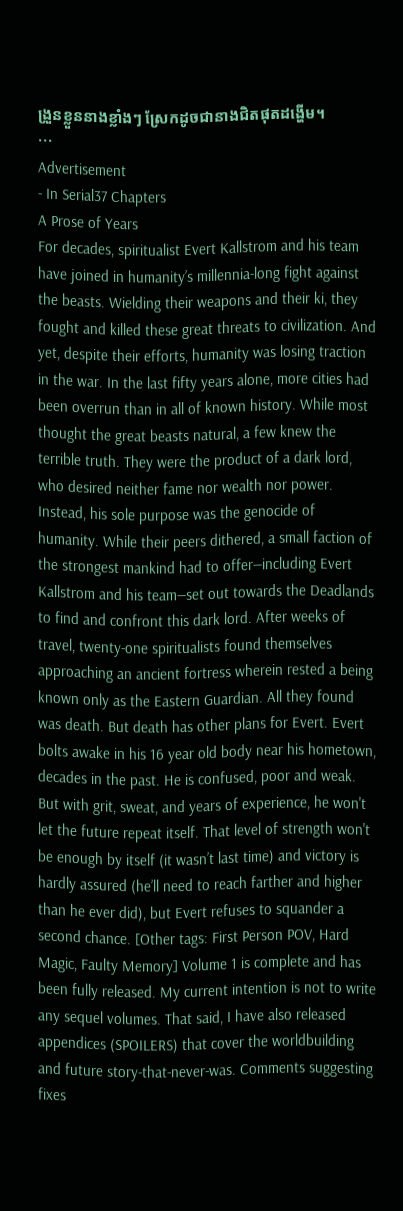ង្រួនខ្លួននាងខ្លាំងៗ ស្រែកដូចជានាងជិតផុតដង្ហើម។
•••
Advertisement
- In Serial37 Chapters
A Prose of Years
For decades, spiritualist Evert Kallstrom and his team have joined in humanity’s millennia-long fight against the beasts. Wielding their weapons and their ki, they fought and killed these great threats to civilization. And yet, despite their efforts, humanity was losing traction in the war. In the last fifty years alone, more cities had been overrun than in all of known history. While most thought the great beasts natural, a few knew the terrible truth. They were the product of a dark lord, who desired neither fame nor wealth nor power. Instead, his sole purpose was the genocide of humanity. While their peers dithered, a small faction of the strongest mankind had to offer—including Evert Kallstrom and his team—set out towards the Deadlands to find and confront this dark lord. After weeks of travel, twenty-one spiritualists found themselves approaching an ancient fortress wherein rested a being known only as the Eastern Guardian. All they found was death. But death has other plans for Evert. Evert bolts awake in his 16 year old body near his hometown, decades in the past. He is confused, poor and weak. But with grit, sweat, and years of experience, he won't let the future repeat itself. That level of strength won't be enough by itself (it wasn’t last time) and victory is hardly assured (he’ll need to reach farther and higher than he ever did), but Evert refuses to squander a second chance. [Other tags: First Person POV, Hard Magic, Faulty Memory] Volume 1 is complete and has been fully released. My current intention is not to write any sequel volumes. That said, I have also released appendices (SPOILERS) that cover the worldbuilding and future story-that-never-was. Comments suggesting fixes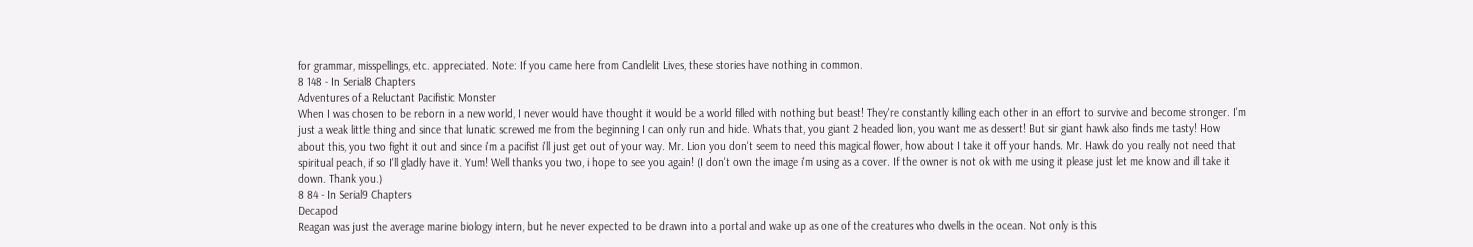for grammar, misspellings, etc. appreciated. Note: If you came here from Candlelit Lives, these stories have nothing in common.
8 148 - In Serial8 Chapters
Adventures of a Reluctant Pacifistic Monster
When I was chosen to be reborn in a new world, I never would have thought it would be a world filled with nothing but beast! They're constantly killing each other in an effort to survive and become stronger. I'm just a weak little thing and since that lunatic screwed me from the beginning I can only run and hide. Whats that, you giant 2 headed lion, you want me as dessert! But sir giant hawk also finds me tasty! How about this, you two fight it out and since i'm a pacifist i'll just get out of your way. Mr. Lion you don't seem to need this magical flower, how about I take it off your hands. Mr. Hawk do you really not need that spiritual peach, if so I'll gladly have it. Yum! Well thanks you two, i hope to see you again! (I don't own the image i'm using as a cover. If the owner is not ok with me using it please just let me know and ill take it down. Thank you.)
8 84 - In Serial9 Chapters
Decapod
Reagan was just the average marine biology intern, but he never expected to be drawn into a portal and wake up as one of the creatures who dwells in the ocean. Not only is this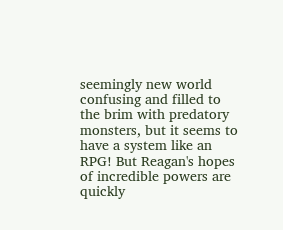seemingly new world confusing and filled to the brim with predatory monsters, but it seems to have a system like an RPG! But Reagan's hopes of incredible powers are quickly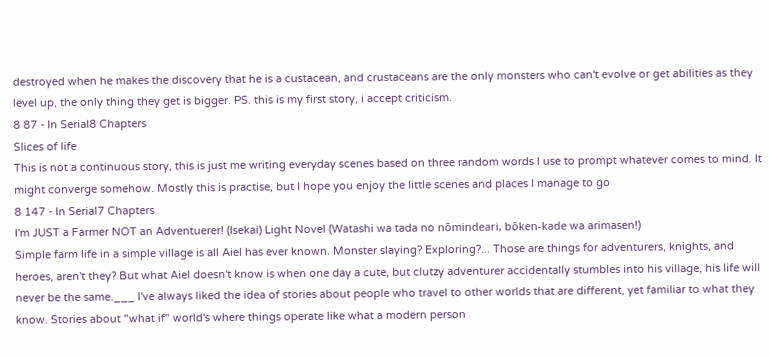destroyed when he makes the discovery that he is a custacean, and crustaceans are the only monsters who can't evolve or get abilities as they level up, the only thing they get is bigger. PS. this is my first story, i accept criticism.
8 87 - In Serial8 Chapters
Slices of life
This is not a continuous story, this is just me writing everyday scenes based on three random words I use to prompt whatever comes to mind. It might converge somehow. Mostly this is practise, but I hope you enjoy the little scenes and places I manage to go
8 147 - In Serial7 Chapters
I'm JUST a Farmer NOT an Adventuerer! (Isekai) Light Novel (Watashi wa tada no nōmindeari, bōken-kade wa arimasen!)
Simple farm life in a simple village is all Aiel has ever known. Monster slaying? Exploring?... Those are things for adventurers, knights, and heroes, aren't they? But what Aiel doesn't know is when one day a cute, but clutzy adventurer accidentally stumbles into his village, his life will never be the same.___ I've always liked the idea of stories about people who travel to other worlds that are different, yet familiar to what they know. Stories about "what if" world's where things operate like what a modern person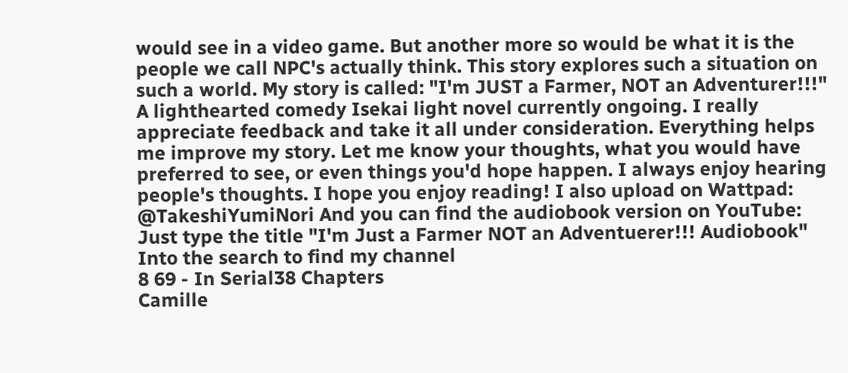would see in a video game. But another more so would be what it is the people we call NPC's actually think. This story explores such a situation on such a world. My story is called: "I'm JUST a Farmer, NOT an Adventurer!!!" A lighthearted comedy Isekai light novel currently ongoing. I really appreciate feedback and take it all under consideration. Everything helps me improve my story. Let me know your thoughts, what you would have preferred to see, or even things you'd hope happen. I always enjoy hearing people's thoughts. I hope you enjoy reading! I also upload on Wattpad: @TakeshiYumiNori And you can find the audiobook version on YouTube: Just type the title "I'm Just a Farmer NOT an Adventuerer!!! Audiobook" Into the search to find my channel
8 69 - In Serial38 Chapters
Camille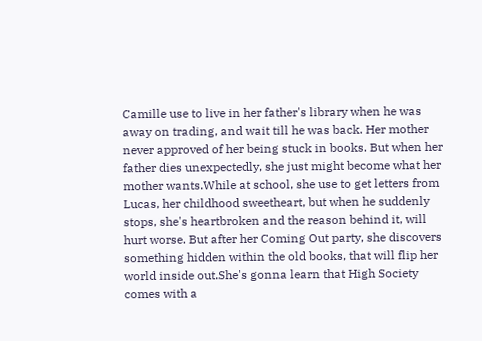Camille use to live in her father's library when he was away on trading, and wait till he was back. Her mother never approved of her being stuck in books. But when her father dies unexpectedly, she just might become what her mother wants.While at school, she use to get letters from Lucas, her childhood sweetheart, but when he suddenly stops, she's heartbroken and the reason behind it, will hurt worse. But after her Coming Out party, she discovers something hidden within the old books, that will flip her world inside out.She's gonna learn that High Society comes with a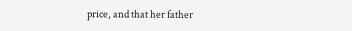price, and that her father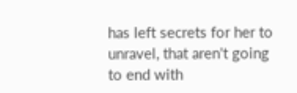has left secrets for her to unravel, that aren't going to end with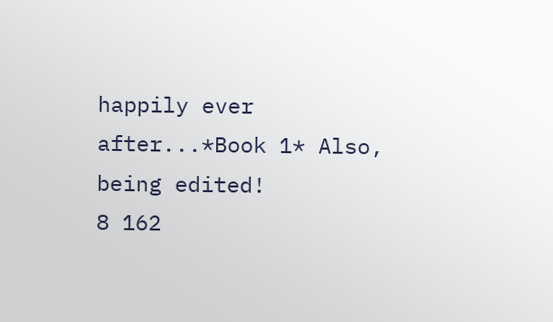happily ever after...*Book 1* Also, being edited!
8 162